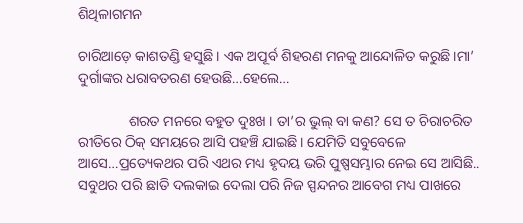ଶିଥିଳାଗମନ

ଚାରିଆଡ଼େ କାଶତଣ୍ଡି ହସୁଛି। ଏକ ଅପୂର୍ବ ଶିହରଣ ମନକୁ ଆନ୍ଦୋଳିତ କରୁଛି।ମା’ ଦୁର୍ଗାଙ୍କର ଧରାବତରଣ ହେଉଛି…ହେଲେ…

              ଶରତ ମନରେ ବହୁତ ଦୁଃଖ । ତା’ର ଭୁଲ୍ ବା କଣ? ସେ ତ ଚିରାଚରିତ ରୀତିରେ ଠିକ୍ ସମୟରେ ଆସି ପହଞ୍ଚି ଯାଇଛି। ଯେମିତି ସବୁବେଳେ ଆସେ…ପ୍ରତ୍ୟେକଥର ପରି ଏଥର ମଧ୍ୟ ହୃଦୟ ଭରି ପୁଷ୍ପସମ୍ଭାର ନେଇ ସେ ଆସିଛି.. ସବୁଥର ପରି ଛାତି ଦଲକାଇ ଦେଲା ପରି ନିଜ ସ୍ପନ୍ଦନର ଆବେଗ ମଧ୍ୟ ପାଖରେ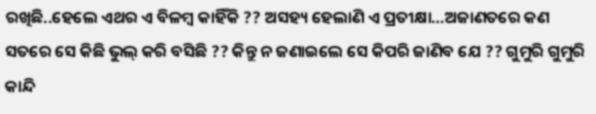ରଖିଛି..ହେଲେ ଏଥର ଏ ବିଳମ୍ବ କାହିଁକି ?? ଅସହ୍ୟ ହେଲାଣି ଏ ପ୍ରତୀକ୍ଷା…ଅଜାଣତରେ କଣ ସତରେ ସେ କିଛି ଭୁଲ୍ କରି ବସିଛି ?? କିନ୍ତୁ ନ ଜଣାଇଲେ ସେ କିପରି ଜାଣିବ ଯେ ?? ଗୁମୁରି ଗୁମୁରି କାନ୍ଦି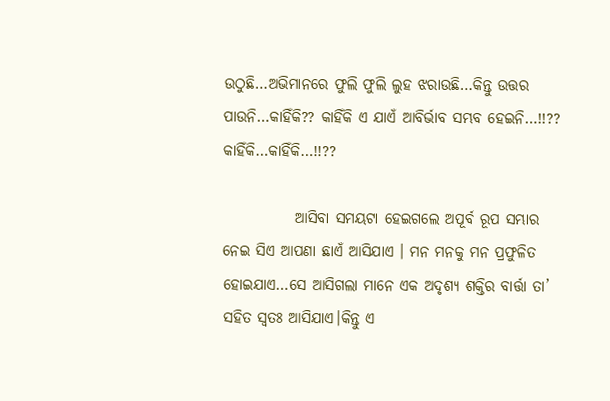ଉଠୁଛି…ଅଭିମାନରେ ଫୁଲି ଫୁଲି ଲୁହ ଝରାଉଛି…କିନ୍ତୁ ଉତ୍ତର ପାଉନି…କାହିଁକି?? କାହିଁକି ଏ ଯାଏଁ ଆବିର୍ଭାବ ସମ୍ଭବ ହେଇନି…!!?? କାହିଁକି…କାହିଁକି…!!??

            ଆସିବା ସମୟଟା ହେଇଗଲେ ଅପୂର୍ବ ରୂପ ସମ୍ଭାର ନେଇ ସିଏ ଆପଣା ଛାଏଁ ଆସିଯାଏ । ମନ ମନକୁ ମନ ପ୍ରଫୁଳିତ ହୋଇଯାଏ…ସେ ଆସିଗଲା ମାନେ ଏକ ଅଦୃଶ୍ୟ ଶକ୍ତିର ବାର୍ତ୍ତା ତା’ ସହିତ ସ୍ଵତଃ ଆସିଯାଏ।କିନ୍ତୁ ଏ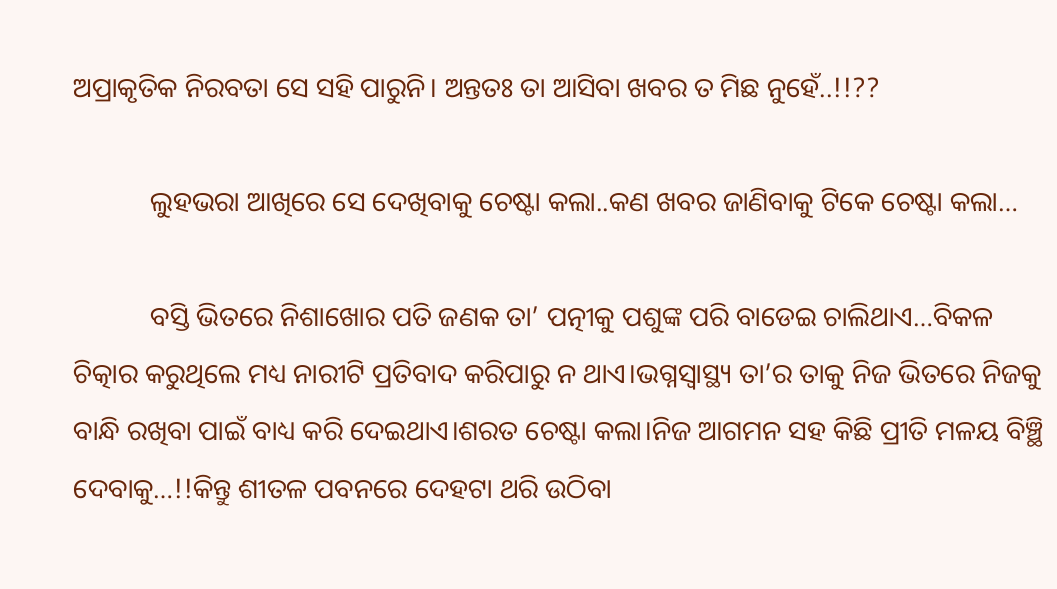ଅପ୍ରାକୃତିକ ନିରବତା ସେ ସହି ପାରୁନି। ଅନ୍ତତଃ ତା ଆସିବା ଖବର ତ ମିଛ ନୁହେଁ..!!??

           ଲୁହଭରା ଆଖିରେ ସେ ଦେଖିବାକୁ ଚେଷ୍ଟା କଲା..କଣ ଖବର ଜାଣିବାକୁ ଟିକେ ଚେଷ୍ଟା କଲା…

           ବସ୍ତି ଭିତରେ ନିଶାଖୋର ପତି ଜଣକ ତା’ ପତ୍ନୀକୁ ପଶୁଙ୍କ ପରି ବାଡେଇ ଚାଲିଥାଏ…ବିକଳ ଚିତ୍କାର କରୁଥିଲେ ମଧ୍ୟ ନାରୀଟି ପ୍ରତିବାଦ କରିପାରୁ ନ ଥାଏ।ଭଗ୍ନସ୍ବାସ୍ଥ୍ୟ ତା’ର ତାକୁ ନିଜ ଭିତରେ ନିଜକୁ ବାନ୍ଧି ରଖିବା ପାଇଁ ବାଧ୍ୟ କରି ଦେଇଥାଏ।ଶରତ ଚେଷ୍ଟା କଲା।ନିଜ ଆଗମନ ସହ କିଛି ପ୍ରୀତି ମଳୟ ବିଞ୍ଛି ଦେବାକୁ…!!କିନ୍ତୁ ଶୀତଳ ପବନରେ ଦେହଟା ଥରି ଉଠିବା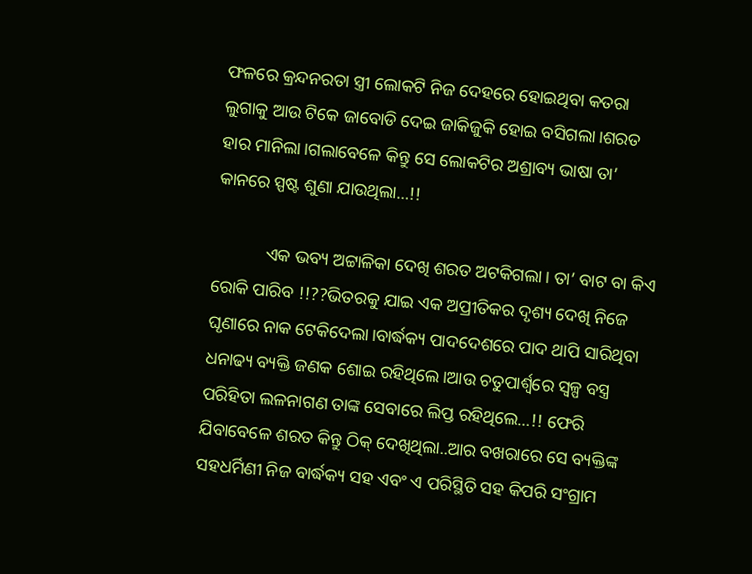ଫଳରେ କ୍ରନ୍ଦନରତା ସ୍ତ୍ରୀ ଲୋକଟି ନିଜ ଦେହରେ ହୋଇଥିବା କତରା ଲୁଗାକୁ ଆଉ ଟିକେ ଜାବୋଡି ଦେଇ ଜାକିଜୁକି ହୋଇ ବସିଗଲା।ଶରତ ହାର ମାନିଲା।ଗଲାବେଳେ କିନ୍ତୁ ସେ ଲୋକଟିର ଅଶ୍ରାବ୍ୟ ଭାଷା ତା’ କାନରେ ସ୍ପଷ୍ଟ ଶୁଣା ଯାଉଥିଲା…!!

            ଏକ ଭବ୍ୟ ଅଟ୍ଟାଳିକା ଦେଖି ଶରତ ଅଟକିଗଲା। ତା’ ବାଟ ବା କିଏ ରୋକି ପାରିବ !!??ଭିତରକୁ ଯାଇ ଏକ ଅପ୍ରୀତିକର ଦୃଶ୍ୟ ଦେଖି ନିଜେ ଘୃଣାରେ ନାକ ଟେକିଦେଲା।ବାର୍ଦ୍ଧକ୍ୟ ପାଦଦେଶରେ ପାଦ ଥାପି ସାରିଥିବା ଧନାଢ୍ୟ ବ୍ୟକ୍ତି ଜଣକ ଶୋଇ ରହିଥିଲେ।ଆଉ ଚତୁପାର୍ଶ୍ବରେ ସ୍ୱଳ୍ପ ବସ୍ତ୍ର ପରିହିତା ଲଳନାଗଣ ତାଙ୍କ ସେବାରେ ଲିପ୍ତ ରହିଥିଲେ…!! ଫେରି ଯିବାବେଳେ ଶରତ କିନ୍ତୁ ଠିକ୍ ଦେଖିଥିଲା..ଆର ବଖରାରେ ସେ ବ୍ୟକ୍ତିଙ୍କ ସହଧର୍ମିଣୀ ନିଜ ବାର୍ଦ୍ଧକ୍ୟ ସହ ଏବଂ ଏ ପରିସ୍ଥିତି ସହ କିପରି ସଂଗ୍ରାମ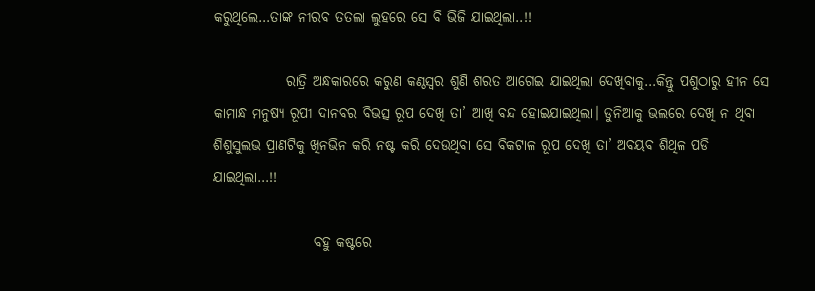କରୁଥିଲେ…ତାଙ୍କ ନୀରବ ତତଲା ଲୁହରେ ସେ ବି ଭିଜି ଯାଇଥିଲା..!!

             ରାତ୍ରି ଅନ୍ଧକାରରେ କରୁଣ କଣ୍ଠସ୍ୱର ଶୁଣି ଶରତ ଆଗେଇ ଯାଇଥିଲା ଦେଖିବାକୁ…କିନ୍ତୁ ପଶୁଠାରୁ ହୀନ ସେ କାମାନ୍ଧ ମନୁଷ୍ୟ ରୂପୀ ଦାନବର ବିଭତ୍ସ ରୂପ ଦେଖି ତା’ ଆଖି ବନ୍ଦ ହୋଇଯାଇଥିଲା। ଡୁନିଆକୁ ଭଲରେ ଦେଖି ନ ଥିବା ଶିଶୁସୁଲଭ ପ୍ରାଣଟିକୁ ଖିନଭିନ କରି ନଷ୍ଟ କରି ଦେଉଥିବା ସେ ବିକଟାଳ ରୂପ ଦେଖି ତା’ ଅବୟବ ଶିଥିଳ ପଡି ଯାଇଥିଲା…!!

                  ବହୁ କଷ୍ଟରେ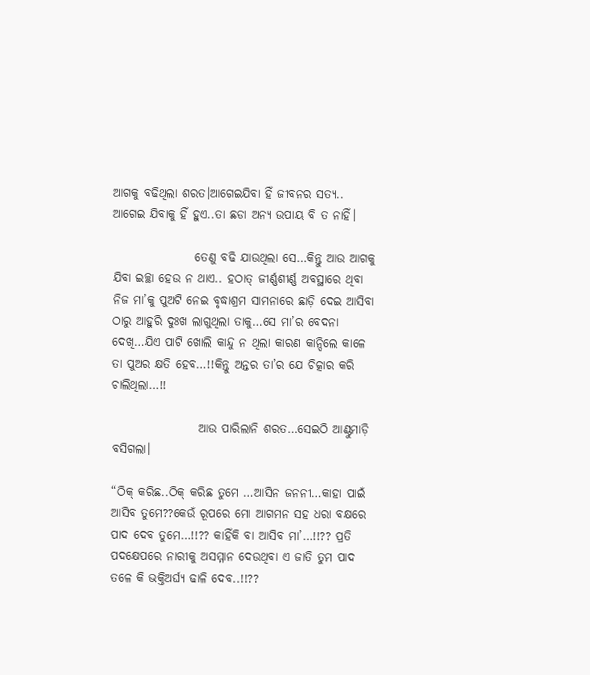ଆଗକୁ ବଢିଥିଲା ଶରତ।ଆଗେଇଯିବା ହିଁ ଜୀବନର ସତ୍ୟ.. ଆଗେଇ ଯିବାକୁ ହିଁ ହୁଏ..ତା ଛଡା ଅନ୍ୟ ଉପାୟ ବି ତ ନାହିଁ।

                 ତେଣୁ ବଢି ଯାଉଥିଲା ସେ…କିନ୍ତୁ ଆଉ ଆଗକୁ ଯିବା ଇଚ୍ଛା ହେଉ ନ ଥାଏ.. ହଠାତ୍ ଜୀର୍ଣ୍ଣଶୀର୍ଣ୍ଣ ଅବସ୍ଥାରେ ଥିବା ନିଜ ମା’କୁ ପୁଅଟି ନେଇ ବୃଦ୍ଧାଶ୍ରମ ସାମନାରେ ଛାଡ଼ି ଦେଇ ଆସିବା ଠାରୁ ଆହୁରି ଦୁଃଖ ଲାଗୁଥିଲା ତାକୁ…ସେ ମା’ର ବେଦନା ଦେଖି…ଯିଏ ପାଟି ଖୋଲି କାନ୍ଦୁ ନ ଥିଲା କାରଣ କାନ୍ଦିଲେ କାଳେ ତା ପୁଅର କ୍ଷତି ହେବ…!!କିନ୍ତୁ ଅନ୍ତର ତା’ର ଯେ ଚିତ୍କାର କରି ଚାଲିଥିଲା…!!

                  ଆଉ ପାରିଲାନି ଶରତ…ସେଇଠି ଆଣ୍ଠୁମାଡ଼ି ବସିଗଲା।

“ଠିକ୍ କରିଛ..ଠିକ୍ କରିଛ ତୁମେ …ଆସିନ ଜନନୀ…କାହା ପାଇଁ ଆସିବ ତୁମେ??କେଉଁ ରୂପରେ ମୋ ଆଗମନ ସହ ଧରା ବକ୍ଷରେ ପାଦ ଦେବ ତୁମେ…!!?? କାହିଁକି ବା ଆସିବ ମା’…!!?? ପ୍ରତି  ପଦକ୍ଷେପରେ ନାରୀକୁ ଅସମ୍ମାନ ଦେଉଥିବା ଏ ଜାତି ତୁମ ପାଦ ତଳେ କି ଭକ୍ତିଅର୍ଘ୍ୟ ଢାଳି ଦେବ..!!??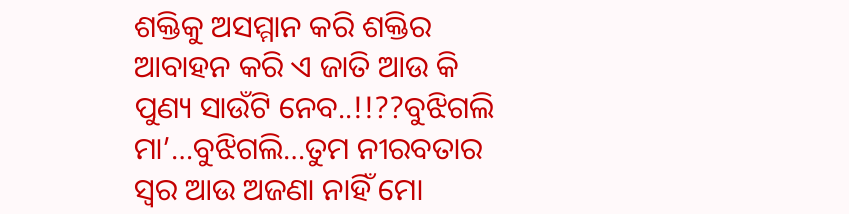ଶକ୍ତିକୁ ଅସମ୍ମାନ କରି ଶକ୍ତିର ଆବାହନ କରି ଏ ଜାତି ଆଉ କି ପୁଣ୍ୟ ସାଉଁଟି ନେବ..!!??ବୁଝିଗଲି ମା’…ବୁଝିଗଲି…ତୁମ ନୀରବତାର ସ୍ଵର ଆଉ ଅଜଣା ନାହିଁ ମୋ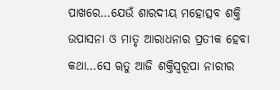ପାଖରେ…ଯେଉଁ ଶାରଦୀୟ ମହୋତ୍ସବ ଶକ୍ତି ଉପାସନା ଓ ମାତୃ ଆରାଧନାର ପ୍ରତୀକ ହେବା କଥା…ସେ ୠତୁ ଆଜି ଶକ୍ତିସ୍ୱରୂପା ନାରୀର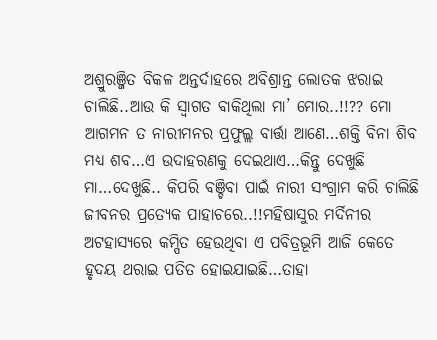ଅଶ୍ରୁରଞ୍ଜିତ ବିକଳ ଅନ୍ତର୍ଦାହରେ ଅବିଶ୍ରାନ୍ତ ଲୋତକ ଝରାଇ ଚାଲିଛି..ଆଉ କି ସ୍ବାଗତ ବାକିଥିଲା ମା’ ମୋର..!!?? ମୋ ଆଗମନ ତ ନାରୀମନର ପ୍ରଫୁଲ୍ଲ ବାର୍ତ୍ତା ଆଣେ…ଶକ୍ତି ବିନା ଶିବ ମଧ୍ୟ ଶବ…ଏ ଉଦାହରଣକୁ ଦେଇଥାଏ…କିନ୍ତୁ ଦେଖୁଛି ମା…ଦେଖୁଛି.. କିପରି ବଞ୍ଚିବା ପାଇଁ ନାରୀ ସଂଗ୍ରାମ କରି ଚାଲିଛି ଜୀବନର ପ୍ରତ୍ୟେକ ପାହାଚରେ..!!ମହିଷାସୁର ମର୍ଦିନୀର ଅଟହାସ୍ୟରେ କମ୍ପିତ ହେଉଥିବା ଏ ପବିତ୍ରଭୂମି ଆଜି କେତେ ହୃଦୟ ଥରାଇ ପତିତ ହୋଇଯାଇଛି…ତାହା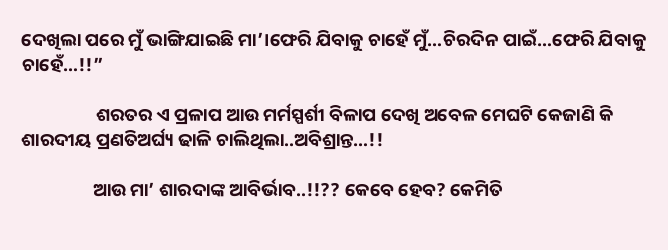ଦେଖିଲା ପରେ ମୁଁ ଭାଙ୍ଗିଯାଇଛି ମା’।ଫେରି ଯିବାକୁ ଚାହେଁ ମୁଁ…ଚିରଦିନ ପାଇଁ…ଫେରି ଯିବାକୁ ଚାହେଁ…!!”

                  ଶରତର ଏ ପ୍ରଳାପ ଆଉ ମର୍ମସ୍ପର୍ଶୀ ବିଳାପ ଦେଖି ଅବେଳ ମେଘଟି କେଜାଣି କି ଶାରଦୀୟ ପ୍ରଣତିଅର୍ଘ୍ୟ ଢାଳି ଚାଲିଥିଲା..ଅବିଶ୍ରାନ୍ତ…!!

                 ଆଉ ମା’ ଶାରଦାଙ୍କ ଆବିର୍ଭାବ..!!?? କେବେ ହେବ? କେମିତି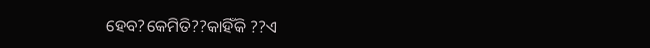ହେବ?କେମିତି??କାହିଁକି ??ଏ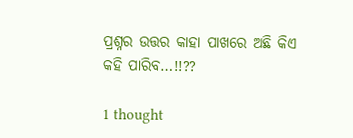ପ୍ରଶ୍ନର ଉତ୍ତର କାହା ପାଖରେ ଅଛି କିଏ କହି ପାରିବ…!!??

1 thought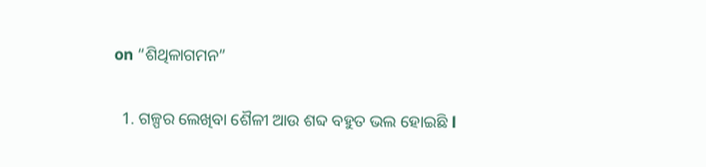on “ଶିଥିଳାଗମନ”

  1. ଗଳ୍ପର ଲେଖିବା ଶୈଳୀ ଆଉ ଶବ୍ଦ ବହୁତ ଭଲ ହୋଇଛି l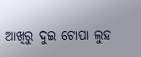ଆଖିରୁ ଦୁଇ ଟୋପା ଲୁହ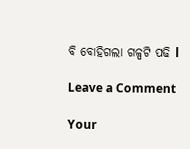ବି ବୋହିଗଲା ଗଳ୍ପଟି ପଢି l

Leave a Comment

Your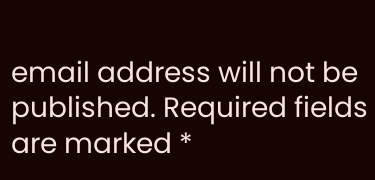email address will not be published. Required fields are marked *